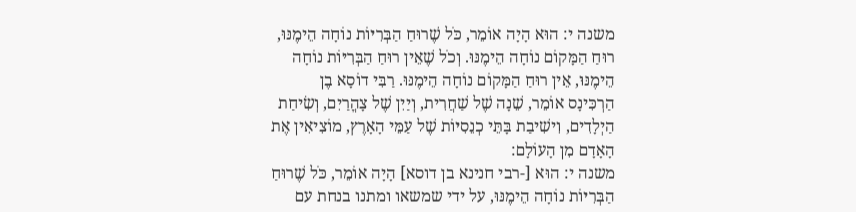משנה י: הוּא הָיָה אוֹמֵר, כֹּל שֶׁרוּחַ הַבְּרִיּוֹת נוֹחָה הֵימֶנּוּ, רוּחַ הַמָּקוֹם נוֹחָה הֵימֶנּוּ. וְכֹל שֶׁאֵין רוּחַ הַבְּרִיּוֹת נוֹחָה הֵימֶנּוּ, אֵין רוּחַ הַמָּקוֹם נוֹחָה הֵימֶנּוּ. רַבִּי דוֹסָא בֶן הַרְכִּינָס אוֹמֵר, שֵׁנָה שֶׁל שַׁחֲרִית, וְיַיִן שֶׁל צָהֳרַיִם, וְשִׂיחַת הַיְלָדִים, וִישִׁיבַת בָּתֵּי כְנֵסִיּוֹת שֶׁל עַמֵּי הָאָרֶץ, מוֹצִיאִין אֶת הָאָדָם מִן הָעוֹלָם:
משנה י: הוּא [-רבי חנינא בן דוסא] הָיָה אוֹמֵר, כֹּל שֶׁרוּחַ הַבְּרִיּוֹת נוֹחָה הֵימֶנּוּ, על ידי שמשאו ומתנו בנחת עם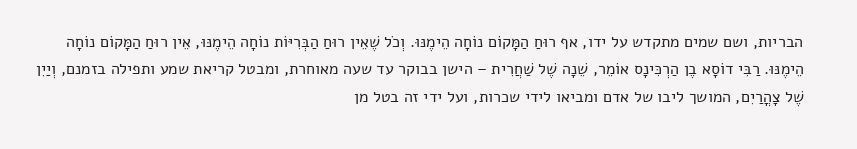הבריות, ושם שמים מתקדש על ידו, אף רוּחַ הַמָּקוֹם נוֹחָה הֵימֶנּוּ. וְכֹל שֶׁאֵין רוּחַ הַבְּרִיּוֹת נוֹחָה הֵימֶנּוּ, אֵין רוּחַ הַמָּקוֹם נוֹחָה הֵימֶנּוּ. רַבִּי דוֹסָא בֶן הַרְכִּינָס אוֹמֵר, שֵׁנָה שֶׁל שַׁחֲרִית – הישן בבוקר עד שעה מאוחרת, ומבטל קריאת שמע ותפילה בזמנם, וְיַיִן שֶׁל צָהֳרַיִם, המושך ליבו של אדם ומביאו לידי שכרות, ועל ידי זה בטל מן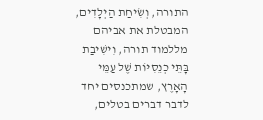התורה, וְשִׂיחַת הַיְלָדִים, המבטלת את אביהם מללמוד תורה, וִישִׁיבַת בָּתֵּי כְנֵסִיּוֹת שֶׁל עַמֵּי הָאָרֶץ, שמתכנסים יחד לדבר דברים בטלים,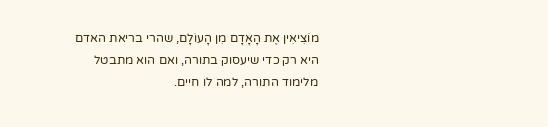מוֹצִיאִין אֶת הָאָדָם מִן הָעוֹלָם, שהרי בריאת האדם היא רק כדי שיעסוק בתורה, ואם הוא מתבטל מלימוד התורה, למה לו חיים.